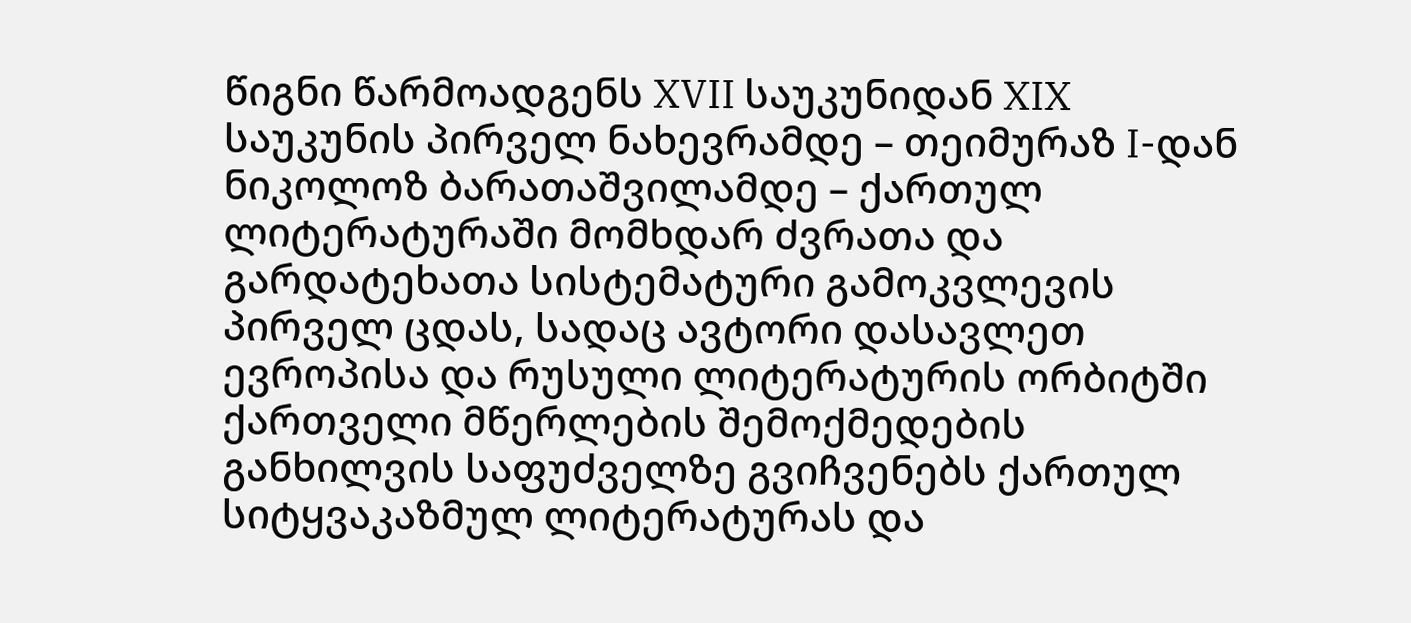წიგნი წარმოადგენს XVII საუკუნიდან XIX საუკუნის პირველ ნახევრამდე – თეიმურაზ I-დან ნიკოლოზ ბარათაშვილამდე – ქართულ ლიტერატურაში მომხდარ ძვრათა და გარდატეხათა სისტემატური გამოკვლევის პირველ ცდას, სადაც ავტორი დასავლეთ ევროპისა და რუსული ლიტერატურის ორბიტში ქართველი მწერლების შემოქმედების განხილვის საფუძველზე გვიჩვენებს ქართულ სიტყვაკაზმულ ლიტერატურას და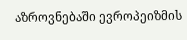აზროვნებაში ევროპეიზმის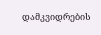დამკვიდრების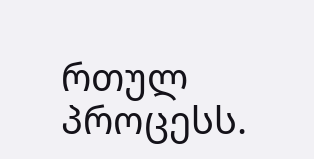რთულ პროცესს.